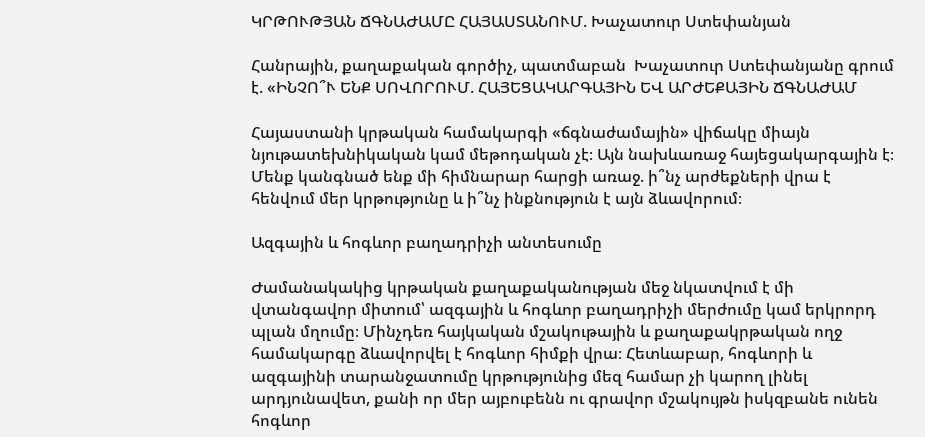ԿՐԹՈՒԹՅԱՆ ՃԳՆԱԺԱՄԸ ՀԱՅԱՍՏԱՆՈՒՄ. Խաչատուր Ստեփանյան

Հանրային, քաղաքական գործիչ, պատմաբան  Խաչատուր Ստեփանյանը գրում է. «ԻՆՉՈ՞Ւ ԵՆՔ ՍՈՎՈՐՈՒՄ. ՀԱՅԵՑԱԿԱՐԳԱՅԻՆ ԵՎ ԱՐԺԵՔԱՅԻՆ ՃԳՆԱԺԱՄ

Հայաստանի կրթական համակարգի «ճգնաժամային» վիճակը միայն նյութատեխնիկական կամ մեթոդական չէ։ Այն նախևառաջ հայեցակարգային է։ Մենք կանգնած ենք մի հիմնարար հարցի առաջ. ի՞նչ արժեքների վրա է հենվում մեր կրթությունը և ի՞նչ ինքնություն է այն ձևավորում։

Ազգային և հոգևոր բաղադրիչի անտեսումը

Ժամանակակից կրթական քաղաքականության մեջ նկատվում է մի վտանգավոր միտում՝ ազգային և հոգևոր բաղադրիչի մերժումը կամ երկրորդ պլան մղումը։ Մինչդեռ հայկական մշակութային և քաղաքակրթական ողջ համակարգը ձևավորվել է հոգևոր հիմքի վրա։ Հետևաբար, հոգևորի և ազգայինի տարանջատումը կրթությունից մեզ համար չի կարող լինել արդյունավետ, քանի որ մեր այբուբենն ու գրավոր մշակույթն իսկզբանե ունեն հոգևոր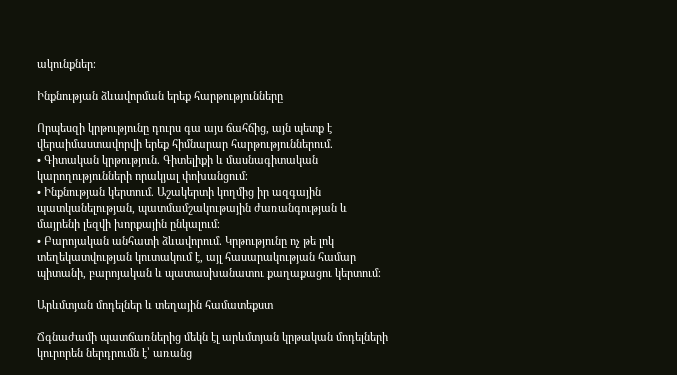ակունքներ։

Ինքնության ձևավորման երեք հարթությունները

Որպեսզի կրթությունը դուրս գա այս ճահճից, այն պետք է վերաիմաստավորվի երեք հիմնարար հարթություններում.
• Գիտական կրթություն. Գիտելիքի և մասնագիտական կարողությունների որակյալ փոխանցում։
• Ինքնության կերտում. Աշակերտի կողմից իր ազգային պատկանելության, պատմամշակութային ժառանգության և մայրենի լեզվի խորքային ընկալում։
• Բարոյական անհատի ձևավորում. Կրթությունը ոչ թե լոկ տեղեկատվության կուտակում է, այլ հասարակության համար պիտանի, բարոյական և պատասխանատու քաղաքացու կերտում։

Արևմտյան մոդելներ և տեղային համատեքստ

Ճգնաժամի պատճառներից մեկն էլ արևմտյան կրթական մոդելների կուրորեն ներդրումն է՝ առանց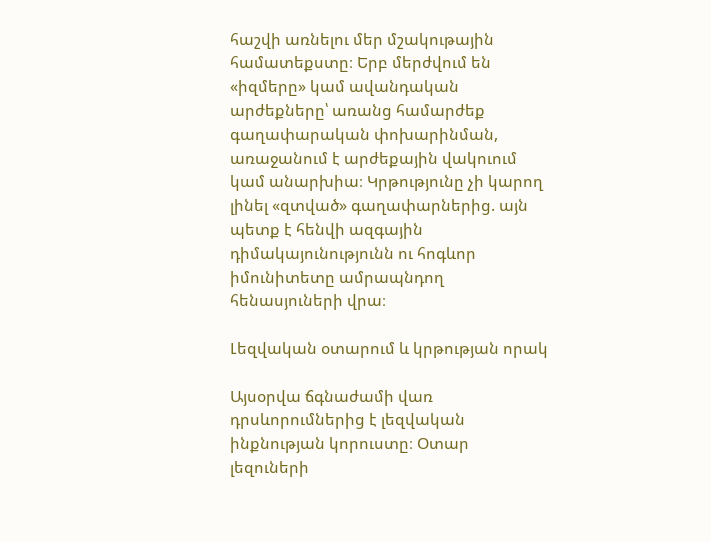հաշվի առնելու մեր մշակութային համատեքստը։ Երբ մերժվում են «իզմերը» կամ ավանդական արժեքները՝ առանց համարժեք գաղափարական փոխարինման, առաջանում է արժեքային վակուում կամ անարխիա։ Կրթությունը չի կարող լինել «զտված» գաղափարներից. այն պետք է հենվի ազգային դիմակայունությունն ու հոգևոր իմունիտետը ամրապնդող հենասյուների վրա։

Լեզվական օտարում և կրթության որակ

Այսօրվա ճգնաժամի վառ դրսևորումներից է լեզվական ինքնության կորուստը։ Օտար լեզուների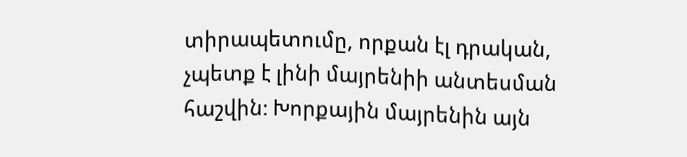տիրապետումը, որքան էլ դրական, չպետք է լինի մայրենիի անտեսման հաշվին։ Խորքային մայրենին այն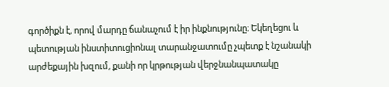գործիքն է, որով մարդը ճանաչում է իր ինքնությունը։ Եկեղեցու և պետության ինստիտուցիոնալ տարանջատումը չպետք է նշանակի արժեքային խզում, քանի որ կրթության վերջնանպատակը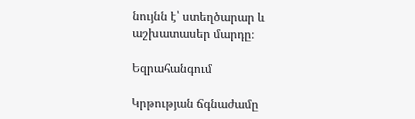նույնն է՝ ստեղծարար և աշխատասեր մարդը։

Եզրահանգում

Կրթության ճգնաժամը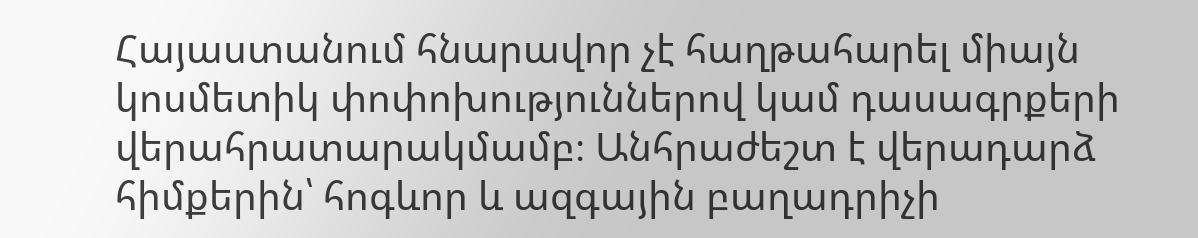Հայաստանում հնարավոր չէ հաղթահարել միայն կոսմետիկ փոփոխություններով կամ դասագրքերի վերահրատարակմամբ։ Անհրաժեշտ է վերադարձ հիմքերին՝ հոգևոր և ազգային բաղադրիչի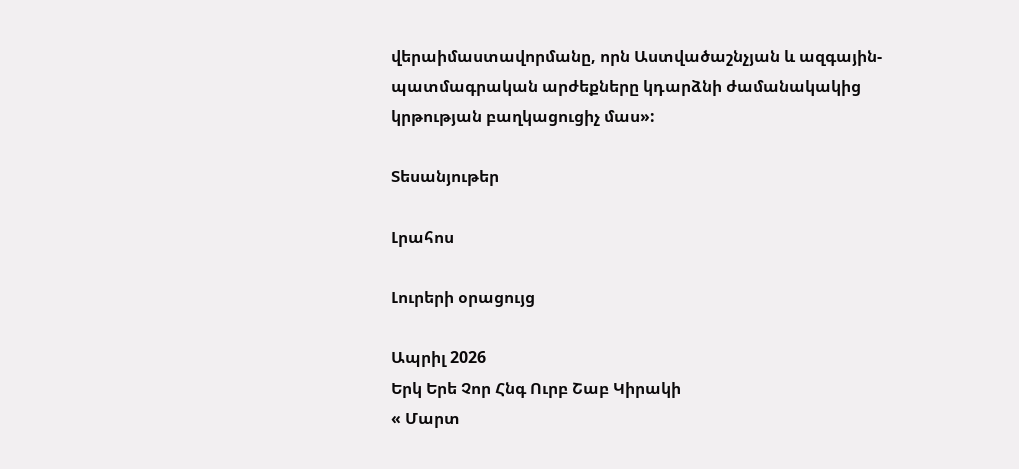վերաիմաստավորմանը, որն Աստվածաշնչյան և ազգային-պատմագրական արժեքները կդարձնի ժամանակակից կրթության բաղկացուցիչ մաս»:

Տեսանյութեր

Լրահոս

Լուրերի օրացույց

Ապրիլ 2026
Երկ Երե Չոր Հնգ Ուրբ Շաբ Կիրակի
« Մարտ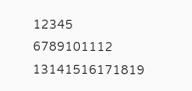12345
6789101112
13141516171819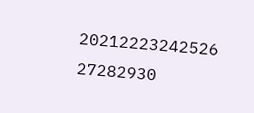20212223242526
27282930